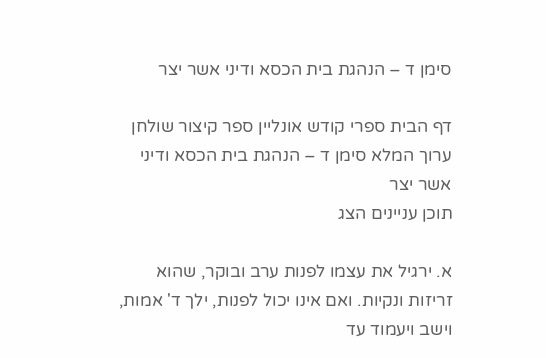סימן ד – הנהגת בית הכסא ודיני אשר יצר

דף הבית ספרי קודש אונליין ספר קיצור שולחן ערוך המלא סימן ד – הנהגת בית הכסא ודיני אשר יצר
תוכן עניינים הצג

א. ירגיל את עצמו לפנות ערב ובוקר, שהוא זריזות ונקיות. ואם אינו יכול לפנות, ילך ד' אמות, וישב ויעמוד עד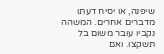שיפנה, או יסיח דעתו מדברים אחרים. המשהה נקביו עובר משום בל תשקצו. ואם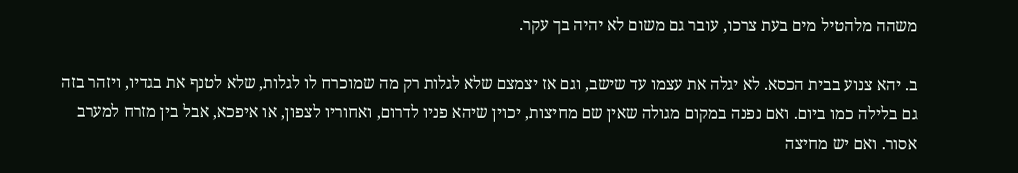משהה מלהטיל מים בעת צרכו, עובר גם משום לא יהיה בך עקר.

ב. יהא צנוע בבית הכסא. לא יגלה את עצמו עד שישב, וגם אז יצמצם שלא לגלות רק מה שמוכרח לו לגלות, שלא לטנף את בגדיו, ויזהר בזה גם בלילה כמו ביום. ואם נפנה במקום מגולה שאין שם מחיצות, יכוין שיהא פניו לדרום, ואחוריו לצפון, או איפכא, אבל בין מזרח למערב אסור. ואם יש מחיצה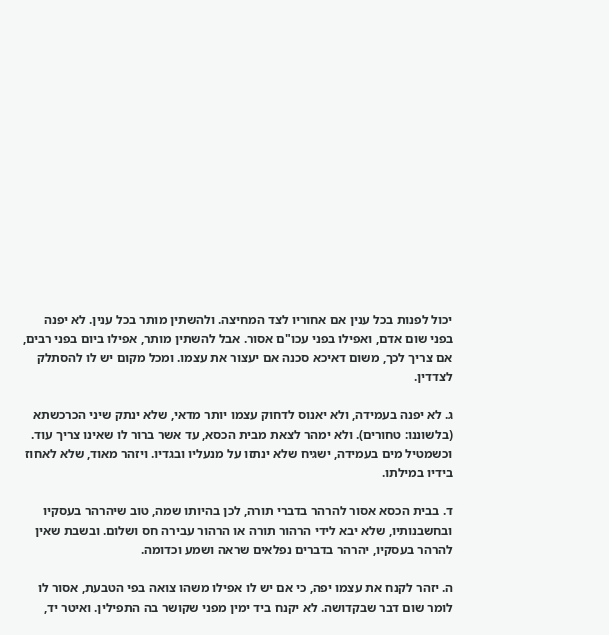יכול לפנות בכל ענין אם אחוריו לצד המחיצה. ולהשתין מותר בכל ענין. לא יפנה בפני שום אדם, ואפילו בפני עכו"ם אסור. אבל להשתין מותר, אפילו ביום בפני רבים, אם צריך לכך, משום דאיכא סכנה אם יעצור את עצמו. ומכל מקום יש לו להסתלק לצדדין.

ג. לא יפנה בעמידה, ולא יאנוס לדחוק עצמו יותר מדאי, שלא ינתק שיני הכרכשתא (בלשוננו: טחורים). ולא ימהר לצאת מבית הכסא, עד אשר ברור לו שאינו צריך עוד. וכשמטיל מים בעמידה, ישגיח שלא ינתזו על מנעליו ובגדיו. ויזהר מאוד, שלא לאחוז בידיו במילתו.

ד. בבית הכסא אסור להרהר בדברי תורה, לכן בהיותו שמה, טוב שיהרהר בעסקיו ובחשבנותיו, שלא יבא לידי הרהור תורה או הרהור עבירה חס ושלום. ובשבת שאין להרהר בעסקיו, יהרהר בדברים נפלאים שראה ושמע וכדומה.

ה. יזהר לקנח את עצמו יפה, כי אם יש לו אפילו משהו צואה בפי הטבעת, אסור לו לומר שום דבר שבקדושה. לא יקנח ביד ימין מפני שקושר בה התפילין. ואיטר יד,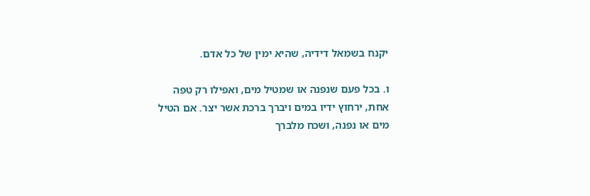יקנח בשמאל דידיה, שהיא ימין של כל אדם.

ו. בכל פעם שנפנה או שמטיל מים, ואפילו רק טפה אחת, ירחוץ ידיו במים ויברך ברכת אשר יצר. אם הטיל מים או נפנה, ושכח מלברך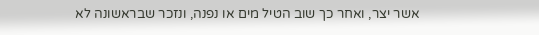אשר יצר, ואחר כך שוב הטיל מים או נפנה, ונזכר שבראשונה לא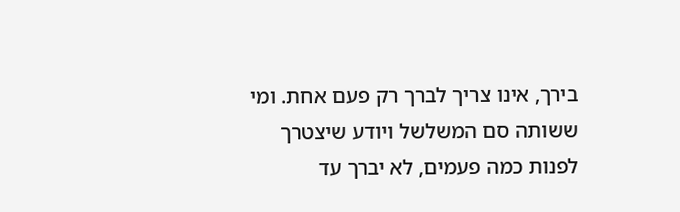בירך, אינו צריך לברך רק פעם אחת. ומי ששותה סם המשלשל ויודע שיצטרך לפנות כמה פעמים, לא יברך עד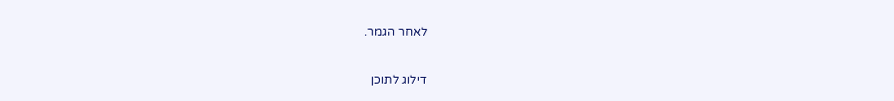לאחר הגמר.

דילוג לתוכן